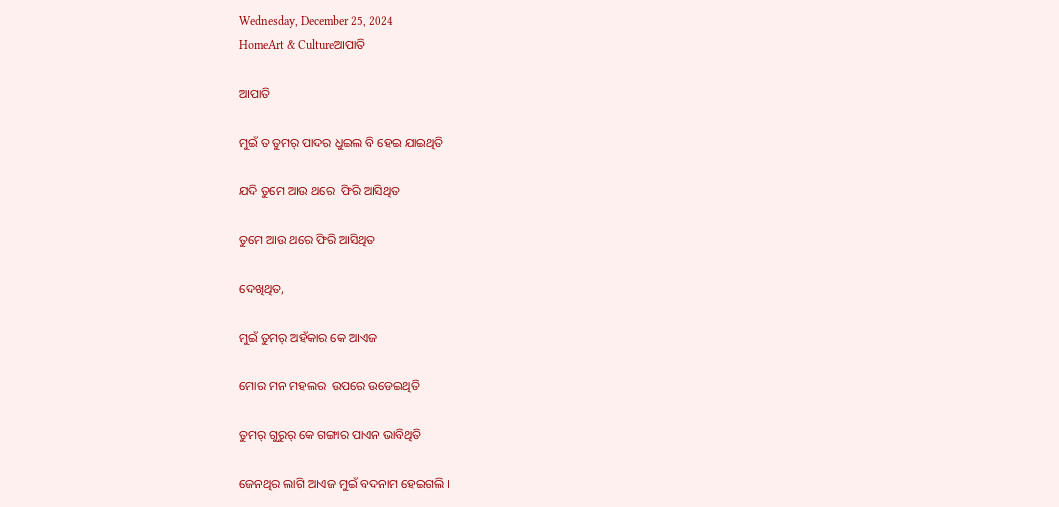Wednesday, December 25, 2024
HomeArt & Cultureଆପାତି

ଆପାତି

ମୁଇଁ ତ ତୁମର୍ ପାଦର ଧୁଇଲ ବି ହେଇ ଯାଇଥିତି

ଯଦି ତୁମେ ଆଉ ଥରେ  ଫିରି ଆସିଥିତ

ତୁମେ ଆଉ ଥରେ ଫିରି ଆସିଥିତ

ଦେଖିଥିତ,

ମୁଇଁ ତୁମର୍ ଅହଁକାର କେ ଆଏଜ

ମୋର ମନ ମହଲର  ଉପରେ ଉଡେଇଥିତି

ତୁମର୍ ଗୁରୁର୍ କେ ଗଙ୍ଗାର ପାଏନ ଭାବିଥିତି

ଜେନଥିର ଲାଗି ଆଏଜ ମୁଇଁ ବଦନାମ ହେଇଗଲି ।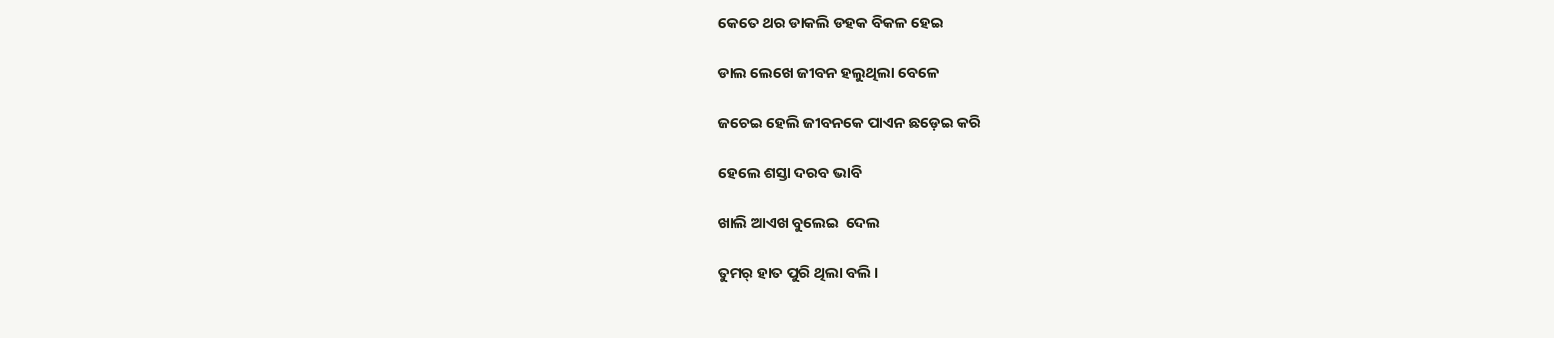କେତେ ଥର ଡାକଲି ଡହକ ବିକଳ ହେଇ

ଡାଲ ଲେଖେ ଜୀବନ ହଲୁଥିଲା ବେଳେ

ଜଚେଇ ହେଲି ଜୀବନକେ ପାଏନ ଛଡ଼େଇ କରି

ହେଲେ ଶସ୍ତା ଦରବ ଭାବି

ଖାଲି ଆଏଖ ବୁଲେଇ  ଦେଲ

ତୁମର୍ ହାତ ପୁରି ଥିଲା ବଲି ।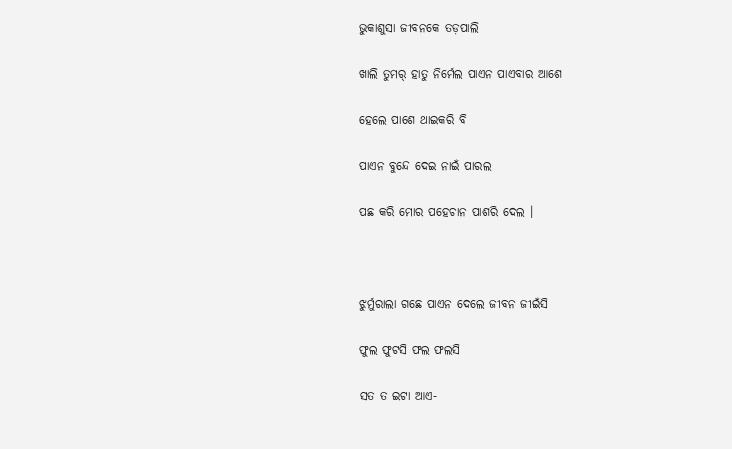ଭୁକାଶୁସା ଜୀବନକେ ତଡ଼ପାଲି

ଖାଲି ତୁମର୍ ହାତୁ ନିର୍ମେଲ ପାଏନ ପାଏବାର ଆଶେ

ହେଲେ ପାଶେ ଥାଇକରି ବି

ପାଏନ ବୁନ୍ଦେ ଦେଇ ନାଇଁ ପାରଲ

ପଛ କରି ମୋର ପହେଚାନ ପାଶରି ଦେଲ ।



ଝୁର୍ମୁରାଲା ଗଛେ ପାଏନ ଦେଲେ ଜୀବନ ଜୀଇଁସି

ଫୁଲ ଫୁଟସି ଫଲ ଫଲସି

ସତ ତ ଇଟା ଆଏ-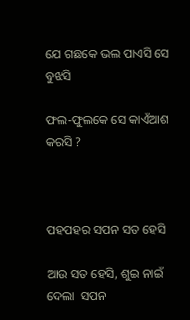ଯେ ଗଛକେ ଭଲ ପାଏସି ସେ ବୁଝସି

ଫଲ-ଫୁଲକେ ସେ କାଏଁଆଶ କରସି ?



ପହପହର ସପନ ସତ ହେସି

ଆଉ ସତ ହେସି, ଶୁଇ ନାଇଁ ଦେଲା  ସପନ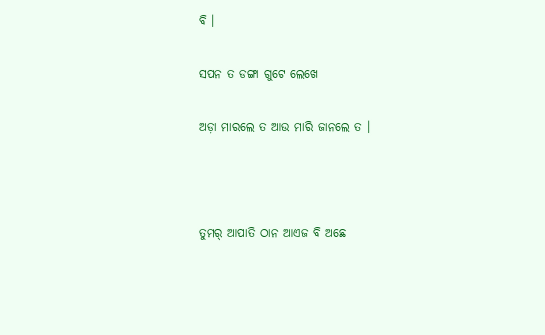ବି ।

ସପନ ତ ଡଙ୍ଗା ଗୁଟେ ଲେଖେ

ଅଡ଼ା ମାରଲେ ତ ଆଉ ମାରି ଜାନଲେ ତ ।



ତୁମର୍ ଆପାତି ଠାନ ଆଏଜ ବି ଅଛେ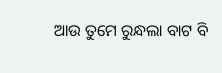ଆଉ ତୁମେ ରୁନ୍ଧଲା ବାଟ ବି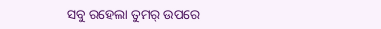ସବୁ ରହେଲା ତୁମର୍ ଉପରେ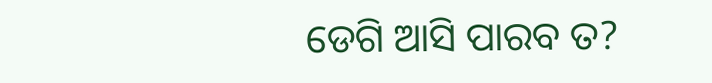ଡେଗି ଆସି ପାରବ ତ?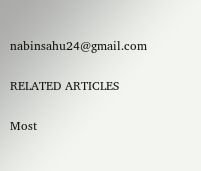nabinsahu24@gmail.com

RELATED ARTICLES

Most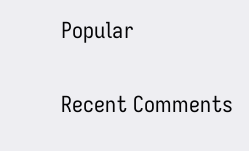Popular

Recent Comments